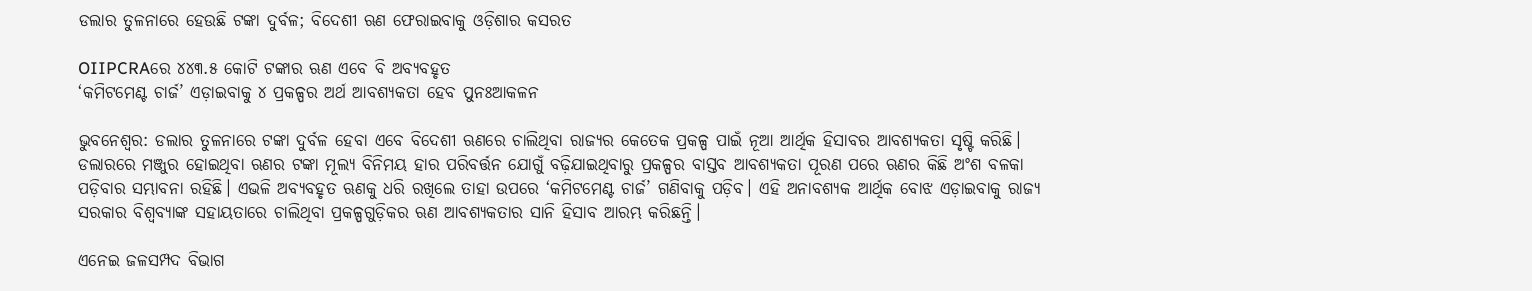ଡଲାର ତୁଳନାରେ ହେଉଛି ଟଙ୍କା ଦୁର୍ବଳ; ବିଦେଶୀ ଋଣ ଫେରାଇବାକୁ ଓଡ଼ିଶାର କସରତ

OIIPCRAରେ ୪୪୩.୫ କୋଟି ଟଙ୍କାର ଋଣ ଏବେ ବି ଅବ୍ୟବହୃତ
‘କମିଟମେଣ୍ଟ ଚାର୍ଜ’ ଏଡ଼ାଇବାକୁ ୪ ପ୍ରକଳ୍ପର ଅର୍ଥ ଆବଶ୍ୟକତା ହେବ ପୁନଃଆକଳନ

ଭୁବନେଶ୍ୱର: ଡଲାର ତୁଳନାରେ ଟଙ୍କା ଦୁର୍ବଳ ହେବା ଏବେ ବିଦେଶୀ ଋଣରେ ଚାଲିଥିବା ରାଜ୍ୟର କେତେକ ପ୍ରକଳ୍ପ ପାଇଁ ନୂଆ ଆର୍ଥିକ ହିସାବର ଆବଶ୍ୟକତା ସୃଷ୍ଟି କରିଛି। ଡଲାରରେ ମଞ୍ଜୁର ହୋଇଥିବା ଋଣର ଟଙ୍କା ମୂଲ୍ୟ ବିନିମୟ ହାର ପରିବର୍ତ୍ତନ ଯୋଗୁଁ ବଢ଼ିଯାଇଥିବାରୁ ପ୍ରକଳ୍ପର ବାସ୍ତବ ଆବଶ୍ୟକତା ପୂରଣ ପରେ ଋଣର କିଛି ଅଂଶ ବଳକା ପଡ଼ିବାର ସମ୍ଭାବନା ରହିଛି। ଏଭଳି ଅବ୍ୟବହୃତ ଋଣକୁ ଧରି ରଖିଲେ ତାହା ଉପରେ ‘କମିଟମେଣ୍ଟ ଚାର୍ଜ’ ଗଣିବାକୁ ପଡ଼ିବ। ଏହି ଅନାବଶ୍ୟକ ଆର୍ଥିକ ବୋଝ ଏଡ଼ାଇବାକୁ ରାଜ୍ୟ ସରକାର ବିଶ୍ୱବ୍ୟାଙ୍କ ସହାୟତାରେ ଚାଲିଥିବା ପ୍ରକଳ୍ପଗୁଡ଼ିକର ଋଣ ଆବଶ୍ୟକତାର ସାନି ହିସାବ ଆରମ୍ଭ କରିଛନ୍ତି।

ଏନେଇ ଜଳସମ୍ପଦ ବିଭାଗ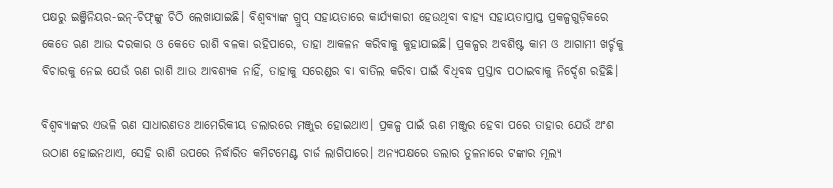ପକ୍ଷରୁ ଇଞ୍ଜିନିୟର-ଇନ୍-ଚିଫ୍‌ଙ୍କୁ ଚିଠି ଲେଖାଯାଇଛି। ବିଶ୍ୱବ୍ୟାଙ୍କ ଗ୍ରୁପ୍‌ ସହାୟତାରେ କାର୍ଯ୍ୟକାରୀ ହେଉଥିବା ବାହ୍ୟ ସହାୟତାପ୍ରାପ୍ତ ପ୍ରକଳ୍ପଗୁଡ଼ିକରେ କେତେ ଋଣ ଆଉ ଦରକାର ଓ କେତେ ରାଶି ବଳକା ରହିପାରେ, ତାହା ଆକଳନ କରିବାକୁ କୁହାଯାଇଛି। ପ୍ରକଳ୍ପର ଅବଶିଷ୍ଟ କାମ ଓ ଆଗାମୀ ଖର୍ଚ୍ଚକୁ ବିଚାରକୁ ନେଇ ଯେଉଁ ଋଣ ରାଶି ଆଉ ଆବଶ୍ୟକ ନାହିଁ, ତାହାକୁ ସରେଣ୍ଡର ବା ବାତିଲ କରିବା ପାଇଁ ବିଧିବଦ୍ଧ ପ୍ରସ୍ତାବ ପଠାଇବାକୁ ନିର୍ଦ୍ଦେଶ ରହିଛି।

ବିଶ୍ୱବ୍ୟାଙ୍କର ଏଭଳି ଋଣ ସାଧାରଣତଃ ଆମେରିକୀୟ ଡଲାରରେ ମଞ୍ଜୁର ହୋଇଥାଏ। ପ୍ରକଳ୍ପ ପାଇଁ ଋଣ ମଞ୍ଜୁର ହେବା ପରେ ତାହାର ଯେଉଁ ଅଂଶ ଉଠାଣ ହୋଇନଥାଏ, ସେହି ରାଶି ଉପରେ ନିର୍ଦ୍ଧାରିତ କମିଟମେଣ୍ଟ ଚାର୍ଜ ଲାଗିପାରେ। ଅନ୍ୟପକ୍ଷରେ ଡଲାର ତୁଳନାରେ ଟଙ୍କାର ମୂଲ୍ୟ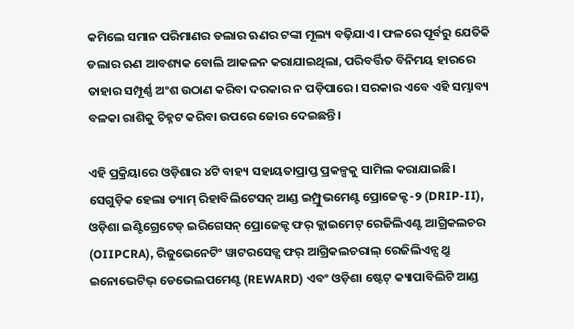କମିଲେ ସମାନ ପରିମାଣର ଡଲାର ଋଣର ଟଙ୍କା ମୂଲ୍ୟ ବଢ଼ିଯାଏ। ଫଳରେ ପୂର୍ବରୁ ଯେତିକି ଡଲାର ଋଣ ଆବଶ୍ୟକ ବୋଲି ଆକଳନ କରାଯାଇଥିଲା, ପରିବର୍ତ୍ତିତ ବିନିମୟ ହାରରେ ତାହାର ସମ୍ପୂର୍ଣ୍ଣ ଅଂଶ ଉଠାଣ କରିବା ଦରକାର ନ ପଡ଼ିପାରେ। ସରକାର ଏବେ ଏହି ସମ୍ଭାବ୍ୟ ବଳକା ରାଶିକୁ ଚିହ୍ନଟ କରିବା ଉପରେ ଜୋର ଦେଇଛନ୍ତି।

ଏହି ପ୍ରକ୍ରିୟାରେ ଓଡ଼ିଶାର ୪ଟି ବାହ୍ୟ ସହାୟତାପ୍ରାପ୍ତ ପ୍ରକଳ୍ପକୁ ସାମିଲ କରାଯାଇଛି। ସେଗୁଡ଼ିକ ହେଲା ଡ୍ୟାମ୍ ରିହାବିଲିଟେସନ୍ ଆଣ୍ଡ ଇମ୍ପ୍ରୁଭମେଣ୍ଟ ପ୍ରୋଜେକ୍ଟ-୨ (DRIP-II), ଓଡ଼ିଶା ଇଣ୍ଟିଗ୍ରେଟେଡ୍ ଇରିଗେସନ୍ ପ୍ରୋଜେକ୍ଟ ଫର୍ କ୍ଲାଇମେଟ୍ ରେଜିଲିଏଣ୍ଟ ଆଗ୍ରିକଲଚର (OIIPCRA), ରିଜୁଭେନେଟିଂ ୱାଟରସେଡ୍ସ ଫର୍ ଆଗ୍ରିକଲଚରାଲ୍ ରେଜିଲିଏନ୍ସ ଥ୍ରୁ ଇନୋଭେଟିଭ୍ ଡେଭେଲପମେଣ୍ଟ (REWARD) ଏବଂ ଓଡ଼ିଶା ଷ୍ଟେଟ୍ କ୍ୟାପାବିଲିଟି ଆଣ୍ଡ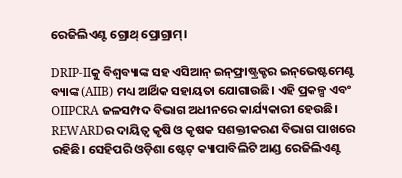ରେଜିଲିଏଣ୍ଟ ଗ୍ରୋଥ୍ ପ୍ରୋଗ୍ରାମ୍।

DRIP-IIକୁ ବିଶ୍ୱବ୍ୟାଙ୍କ ସହ ଏସିଆନ୍ ଇନ୍‌ଫ୍ରାଷ୍ଟ୍ରକ୍ଚର ଇନ୍‌ଭେଷ୍ଟମେଣ୍ଟ ବ୍ୟାଙ୍କ (AIIB) ମଧ୍ୟ ଆର୍ଥିକ ସହାୟତା ଯୋଗାଉଛି। ଏହି ପ୍ରକଳ୍ପ ଏବଂ OIIPCRA ଜଳସମ୍ପଦ ବିଭାଗ ଅଧୀନରେ କାର୍ଯ୍ୟକାରୀ ହେଉଛି। REWARDର ଦାୟିତ୍ୱ କୃଷି ଓ କୃଷକ ସଶକ୍ତୀକରଣ ବିଭାଗ ପାଖରେ ରହିଛି। ସେହିପରି ଓଡ଼ିଶା ଷ୍ଟେଟ୍ କ୍ୟାପାବିଲିଟି ଆଣ୍ଡ ରେଜିଲିଏଣ୍ଟ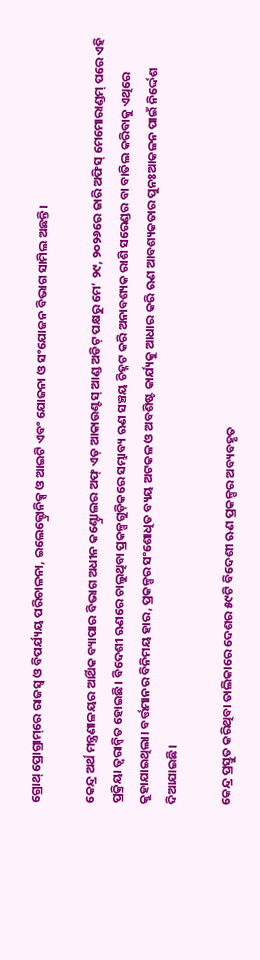ଗ୍ରୋଥ୍ ପ୍ରୋଗ୍ରାମ୍‌ରେ ରାଜସ୍ୱ ଓ ବିପର୍ଯ୍ୟୟ ପରିଚାଳନା, ଇଲେକ୍ଟ୍ରୋନିକ୍ସ ଓ ଆଇଟି ଏବଂ ଯୋଜନା ଓ ସଂଯୋଜନ ବିଭାଗ ସାମିଲ ଅଛନ୍ତି।

କେନ୍ଦ୍ର ଅର୍ଥ ମନ୍ତ୍ରଣାଳୟର ଆର୍ଥିକ ବ୍ୟାପାର ବିଭାଗ ଅଧୀନ କଣ୍ଟ୍ରୋଲର ଅଫ୍ ଏଡ୍ ଆକାଉଣ୍ଟସ୍ ଆଣ୍ଡ ଅଡିଟ୍‌ ପକ୍ଷରୁ ମେ’ ୨୯, ୨୦୨୬ରେ ଜାରି ଅଫିସ୍ ମେମୋରାଣ୍ଡମ୍‌ ପରେ ଏହି ପ୍ରକ୍ରିୟା ତ୍ୱରାନ୍ୱିତ ହୋଇଛି। ବିଦେଶୀ ଋଣରେ ଚାଲୁଥିବା ପ୍ରକଳ୍ପଗୁଡ଼ିକରେ ସମ୍ଭାବ୍ୟ ଋଣ ସଞ୍ଚୟ ଚିହ୍ନଟ କରି ଅନାବଶ୍ୟକ ରାଶି ସରେଣ୍ଡର ବା ବାତିଲ କରିବାକୁ ଏଥିରେ କୁହାଯାଇଥିଲା। ବର୍ତ୍ତମାନର ବିନିମୟ ହାର, ପ୍ରକଳ୍ପର ସଂଶୋଧିତ ବ୍ୟୟ ଅଟକଳ ଓ ଅବଶିଷ୍ଟ କାର୍ଯ୍ୟକୁ ଆଧାର କରି ଋଣ ଆବଶ୍ୟକତାର ପୁନଃଆକଳନ ପାଇଁ ନିର୍ଦ୍ଦେଶ ଦିଆଯାଇଛି।

କେନ୍ଦ୍ର ପ୍ରସ୍ତୁତ କରିଥିବା ତାଲିକାରେ ଦେଶର ୫୯ଟି ବିଦେଶୀ ଋଣ ପ୍ରକଳ୍ପର ଅବ୍ୟବହୃତ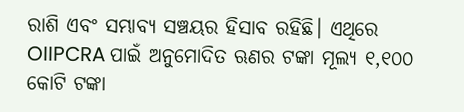ରାଶି ଏବଂ ସମ୍ଭାବ୍ୟ ସଞ୍ଚୟର ହିସାବ ରହିଛି। ଏଥିରେ OIIPCRA ପାଇଁ ଅନୁମୋଦିତ ଋଣର ଟଙ୍କା ମୂଲ୍ୟ ୧,୧୦୦ କୋଟି ଟଙ୍କା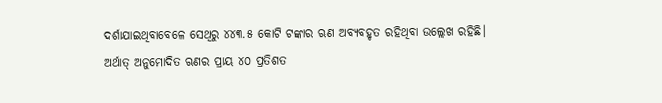ଦର୍ଶାଯାଇଥିବାବେଳେ ସେଥିରୁ ୪୪୩.୫ କୋଟି ଟଙ୍କାର ଋଣ ଅବ୍ୟବହୃତ ରହିଥିବା ଉଲ୍ଲେଖ ରହିଛି। ଅର୍ଥାତ୍‌ ଅନୁମୋଦିତ ଋଣର ପ୍ରାୟ ୪୦ ପ୍ରତିଶତ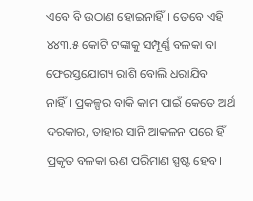ଏବେ ବି ଉଠାଣ ହୋଇନାହିଁ। ତେବେ ଏହି ୪୪୩.୫ କୋଟି ଟଙ୍କାକୁ ସମ୍ପୂର୍ଣ୍ଣ ବଳକା ବା ଫେରସ୍ତଯୋଗ୍ୟ ରାଶି ବୋଲି ଧରାଯିବ ନାହିଁ। ପ୍ରକଳ୍ପର ବାକି କାମ ପାଇଁ କେତେ ଅର୍ଥ ଦରକାର, ତାହାର ସାନି ଆକଳନ ପରେ ହିଁ ପ୍ରକୃତ ବଳକା ଋଣ ପରିମାଣ ସ୍ପଷ୍ଟ ହେବ।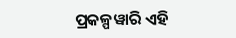ପ୍ରକଳ୍ପୱାରି ଏହି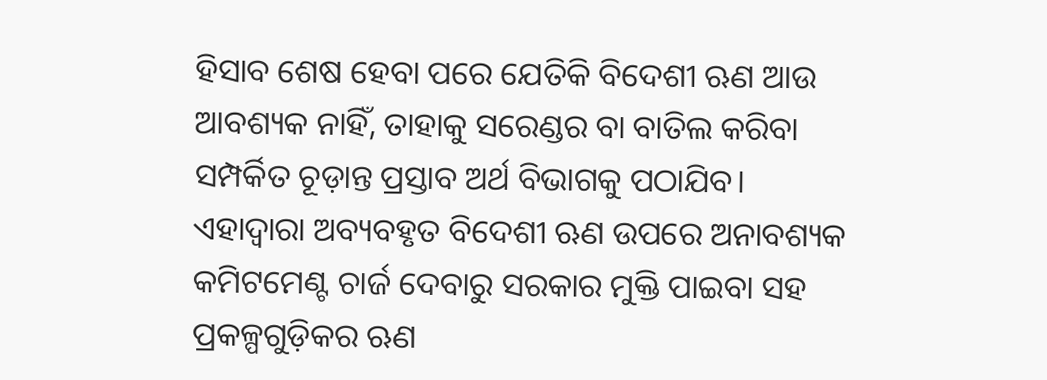ହିସାବ ଶେଷ ହେବା ପରେ ଯେତିକି ବିଦେଶୀ ଋଣ ଆଉ ଆବଶ୍ୟକ ନାହିଁ, ତାହାକୁ ସରେଣ୍ଡର ବା ବାତିଲ କରିବା ସମ୍ପର୍କିତ ଚୂଡ଼ାନ୍ତ ପ୍ରସ୍ତାବ ଅର୍ଥ ବିଭାଗକୁ ପଠାଯିବ। ଏହାଦ୍ୱାରା ଅବ୍ୟବହୃତ ବିଦେଶୀ ଋଣ ଉପରେ ଅନାବଶ୍ୟକ କମିଟମେଣ୍ଟ ଚାର୍ଜ ଦେବାରୁ ସରକାର ମୁକ୍ତି ପାଇବା ସହ ପ୍ରକଳ୍ପଗୁଡ଼ିକର ଋଣ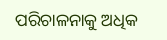ପରିଚାଳନାକୁ ଅଧିକ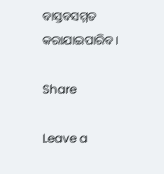ବାସ୍ତବସମ୍ମତ କରାଯାଇପାରିବ।

Share

Leave a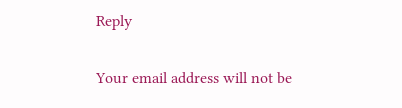Reply

Your email address will not be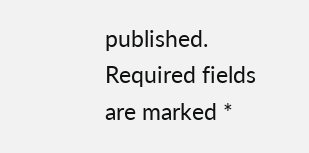published. Required fields are marked *